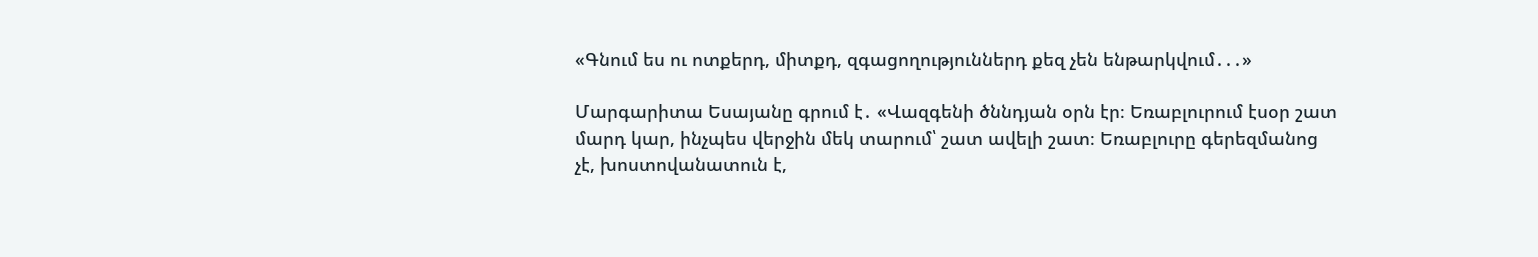«Գնում ես ու ոտքերդ, միտքդ, զգացողություններդ քեզ չեն ենթարկվում․․․»

Մարգարիտա Եսայանը գրում է․ «Վազգենի ծննդյան օրն էր։ Եռաբլուրում էսօր շատ մարդ կար, ինչպես վերջին մեկ տարում՝ շատ ավելի շատ։ Եռաբլուրը գերեզմանոց չէ, խոստովանատուն է,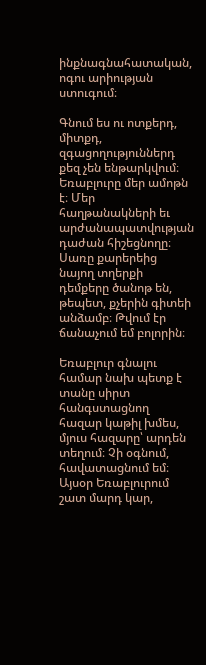ինքնագնահատական, ոգու արիության ստուգում։

Գնում ես ու ոտքերդ, միտքդ, զգացողություններդ քեզ չեն ենթարկվում։ Եռաբլուրը մեր ամոթն է։ Մեր հաղթանակների եւ արժանապատվության դաժան հիշեցնողը։ Սառը քարերեից նայող տղերքի դեմքերը ծանոթ են, թեպետ, քչերին գիտեի անձամբ։ Թվում էր ճանաչում եմ բոլորին։

Եռաբլուր գնալու համար նախ պետք է տանը սիրտ հանգստացնող հազար կաթիլ խմես, մյուս հազարը՝ արդեն տեղում։ Չի օգնում, հավատացնում եմ։ Այսօր Եռաբլուրում շատ մարդ կար,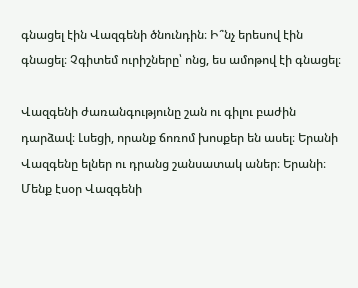գնացել էին Վազգենի ծնունդին։ Ի՞նչ երեսով էին գնացել։ Չգիտեմ ուրիշները՝ ոնց, ես ամոթով էի գնացել։

Վազգենի ժառանգությունը շան ու գիլու բաժին դարձավ։ Լսեցի, որանք ճոռոմ խոսքեր են ասել։ Երանի Վազգենը ելներ ու դրանց շանսատակ աներ։ Երանի։ Մենք էսօր Վազգենի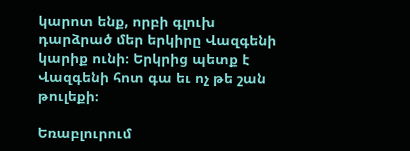կարոտ ենք, որբի գլուխ դարձրած մեր երկիրը Վազգենի կարիք ունի։ Երկրից պետք է Վազգենի հոտ գա եւ ոչ թե շան թուլեքի։

Եռաբլուրում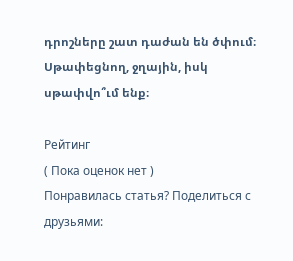դրոշները շատ դաժան են ծփում։ Սթափեցնող, ջղային, իսկ սթափվո՞ւմ ենք։

Рейтинг
( Пока оценок нет )
Понравилась статья? Поделиться с друзьями: